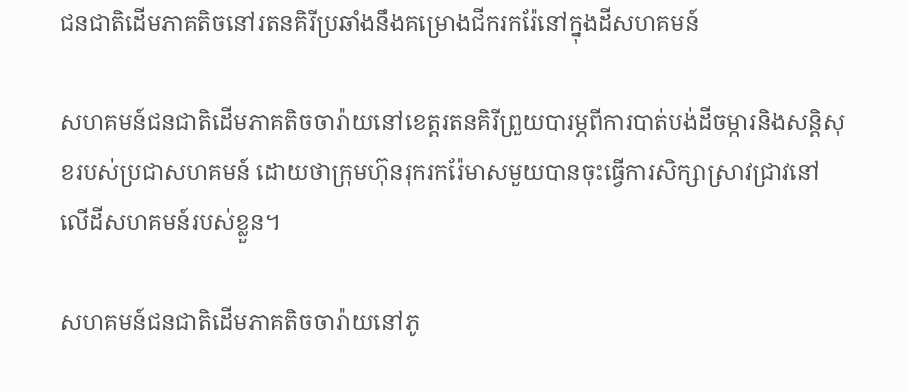ជនជាតិដើមភាគតិចនៅរតនគិរីប្រឆាំងនឹងគម្រោងជីករករ៉ែនៅក្នុងដីសហគមន៍

សហគមន៍ជនជាតិដើមភាគតិចចារ៉ាយនៅខេត្តរតនគិរីព្រួយបារម្ភពីការបាត់បង់ដីចម្ការនិងសន្តិសុខរបស់ប្រជាសហគមន៍ ដោយថាក្រុមហ៊ុនរុករករ៉ែមាសមួយបានចុះធ្វើការសិក្សាស្រាវជ្រាវនៅលើដីសហគមន៍របស់ខ្លួន។

សហគមន៍ជនជាតិដើមភាគតិចចារ៉ាយនៅភូ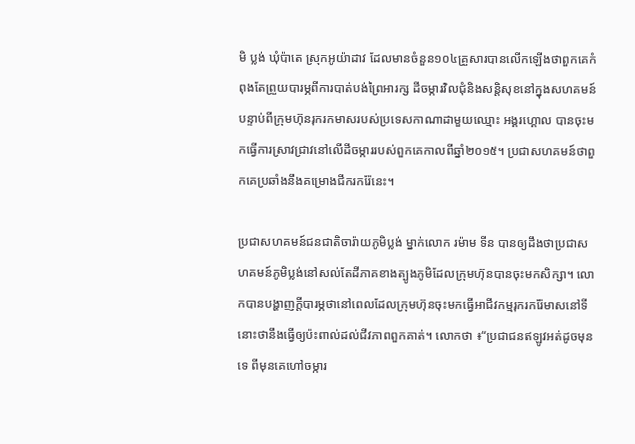មិ ប្លង់ ឃុំប៉ាតេ ស្រុកអូយ៉ាដាវ ដែលមានចំនួន១០៤គ្រួសារបានលើកឡើងថាពួកគេកំពុងតែព្រួយបារម្ភពីការបាត់បង់ព្រៃអារក្ស ដីចម្ការវិលជុំនិងសន្តិសុខនៅក្នុងសហគមន៍បន្ទាប់ពីក្រុមហ៊ុនរុករកមាសរបស់ប្រទេសកាណាដាមួយឈ្មោះ អង្គរហ្គោល បានចុះមកធ្វើការស្រាវជ្រាវនៅលើដីចម្ការរបស់ពួកគេកាលពីឆ្នាំ២០១៥។ ប្រជាសហគមន៍ថាពួកគេប្រឆាំងនឹងគម្រោងជីករករ៉ែនេះ។

ប្រជាសហគមន៍ជនជាតិចារ៉ាយភូមិប្លង់ ម្នាក់លោក រម៉ាម ទីន បានឲ្យដឹងថាប្រជាសហគមន៍ភូមិប្លង់នៅសល់តែដីភាគខាងត្បូងភូមិដែលក្រុមហ៊ុនបានចុះមកសិក្សា។ លោកបានបង្ហាញក្តីបារម្ភថានៅពេលដែលក្រុមហ៊ុនចុះមកធ្វើអាជីវកម្មរុករករ៉ែមាសនៅទីនោះថានឹងធ្វើឲ្យប៉ះពាល់ដល់ជីវភាពពួកគាត់។ លោកថា ៖“ប្រជាជនឥឡូវអត់ដូចមុនទេ ពីមុនគេហៅចម្ការ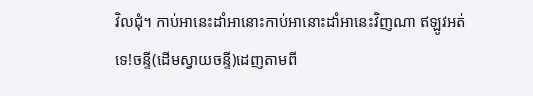វិលជុំ។ កាប់អានេះដាំអានោះកាប់អានោះដាំអានេះវិញណា ឥឡូវអត់ទេ!ចន្ទី(ដើមស្វាយចន្ទី)ដេញតាមពី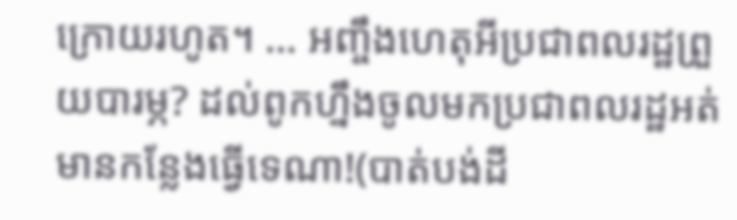ក្រោយរហូត។ … អញ្ចឹងហេតុអីប្រជាពលរដ្ឋព្រួយបារម្ភ? ដល់ពូកហ្នឹងចូលមកប្រជាពលរដ្ឋអត់មានកន្លែងធ្វើទេណា!(បាត់បង់ដី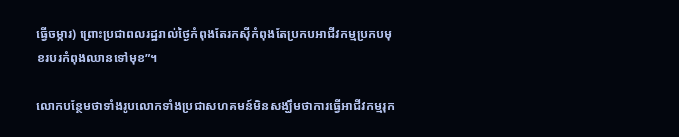ធ្វើចម្ការ) ព្រោះប្រជាពលរដ្ឋរាល់ថ្ងៃកំពុងតែរកស៊ីកំពុងតែប្រកបអាជីវកម្មប្រកបមុខរបរកំពុងឈានទៅមុខ”។

លោកបន្ថែមថាទាំងរូបលោកទាំងប្រជាសហគមន៍មិនសង្ឃឹមថាការធ្វើអាជីវកម្មរុក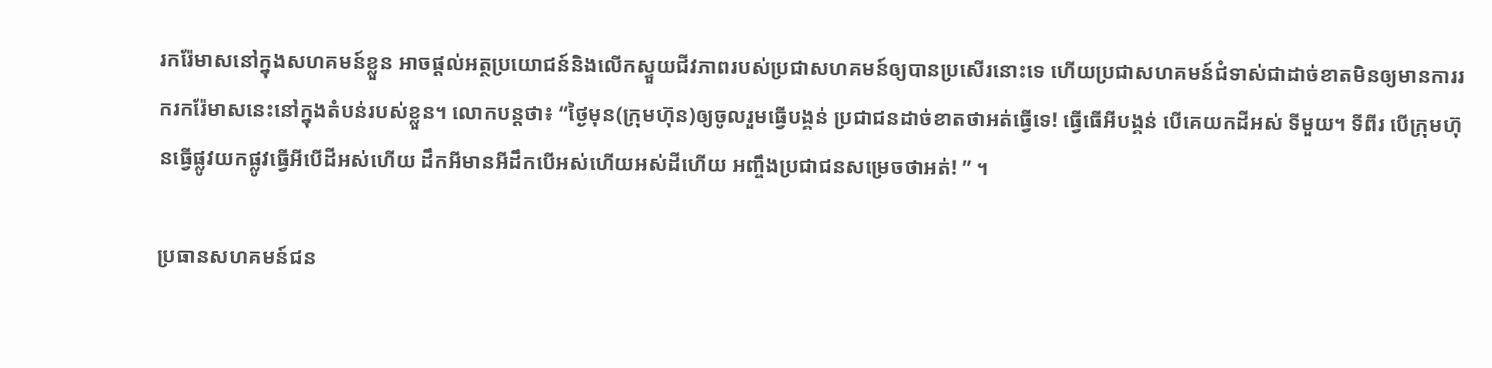រករ៉ែមាសនៅក្នុងសហគមន៍ខ្លួន អាចផ្តល់អត្ថប្រយោជន៍និងលើកស្ទួយជីវភាពរបស់ប្រជាសហគមន៍ឲ្យបានប្រសើរនោះទេ ហើយប្រជាសហគមន៍ជំទាស់ជាដាច់ខាតមិនឲ្យមានការរករករ៉ែមាសនេះនៅក្នុងតំបន់របស់ខ្លួន។ លោកបន្តថា៖ “ថ្ងៃមុន(ក្រុមហ៊ុន)ឲ្យចូលរួមធ្វើបង្គន់ ប្រជាជនដាច់ខាតថាអត់ធ្វើទេ! ធ្វើធើអីបង្គន់ បើគេយកដីអស់ ទីមួយ។ ទីពីរ បើក្រុមហ៊ុនធ្វើផ្លូវយកផ្លូវធ្វើអីបើដីអស់ហើយ ដឹកអីមានអីដឹកបើអស់ហើយអស់ដីហើយ អញ្ចឹងប្រជាជនសម្រេចថាអត់! ” ។

ប្រធានសហគមន៍ជន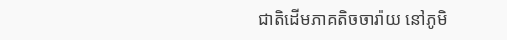ជាតិដើមភាគតិចចារ៉ាយ នៅភូមិ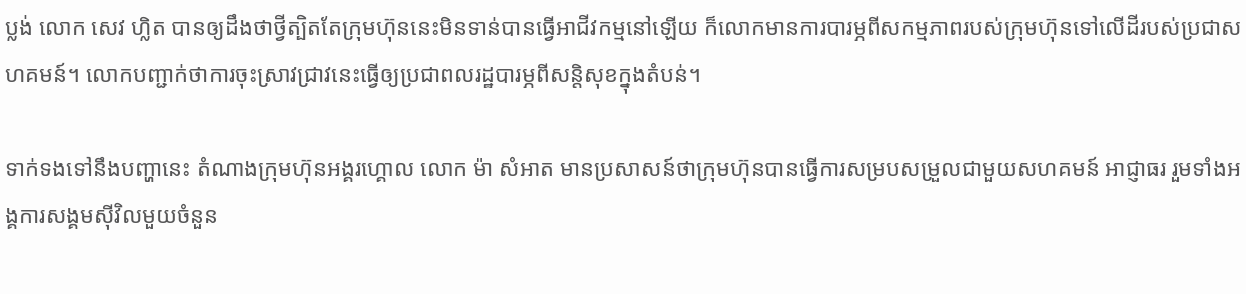ប្លង់ លោក សេវ ហ្លិត បានឲ្យដឹងថាថ្វីត្បិតតែក្រុមហ៊ុននេះមិនទាន់បានធ្វើអាជីវកម្មនៅឡើយ ក៏លោកមានការបារម្ភពីសកម្មភាពរបស់ក្រុមហ៊ុនទៅលើដីរបស់ប្រជាសហគមន៍។ លោកបញ្ជាក់ថាការចុះស្រាវជ្រាវនេះធ្វើឲ្យប្រជាពលរដ្ឋបារម្ភពីសន្តិសុខក្នុងតំបន់។

ទាក់ទងទៅនឹងបញ្ហានេះ តំណាងក្រុមហ៊ុនអង្គរហ្គោល លោក ម៉ា សំអាត មានប្រសាសន៍ថាក្រុមហ៊ុនបានធ្វើការសម្របសម្រួលជាមួយសហគមន៍ អាជ្ញាធរ រួមទាំងអង្គការសង្គមស៊ីវិលមួយចំនួន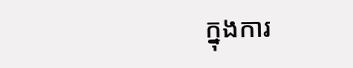ក្នុងការ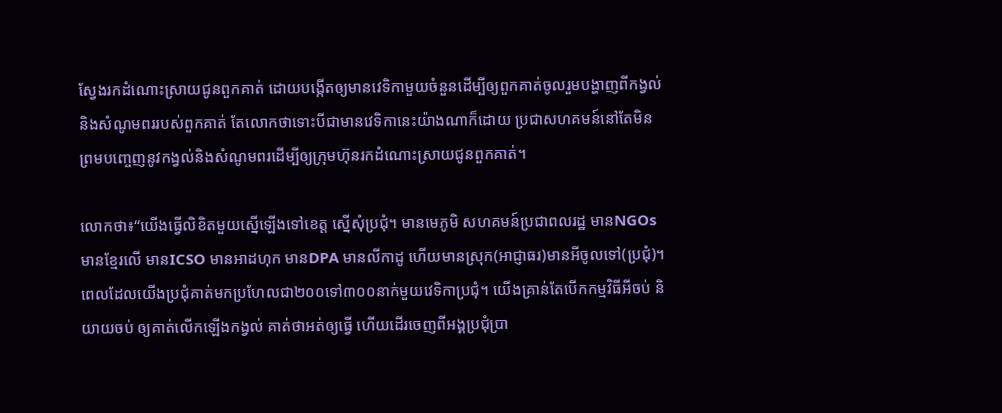ស្វែងរកដំណោះស្រាយជូនពួកគាត់ ដោយបង្កើតឲ្យមានវេទិកាមួយចំនួនដើម្បីឲ្យពួកគាត់ចូលរួមបង្ហាញពីកង្វល់ និងសំណូមពររបស់ពួកគាត់ តែលោកថាទោះបីជាមានវេទិកានេះយ៉ាងណាក៏ដោយ ប្រជាសហគមន៍នៅតែមិនព្រមបញ្ចេញនូវកង្វល់និងសំណូមពរដើម្បីឲ្យក្រុមហ៊ុនរកដំណោះស្រាយជូនពួកគាត់។

លោកថា៖“យើងធ្វើលិខិតមួយស្នើឡើងទៅខេត្ត ស្នើសុំប្រជុំ។ មានមេភូមិ សហគមន៍ប្រជាពលរដ្ឋ មានNGOs មានខ្មែរលើ មានICSO មានអាដហុក មានDPA មានលីកាដូ ហើយមានស្រុក(អាជ្ញាធរ)មានអីចូលទៅ(ប្រជុំ)។ ពេលដែលយើងប្រជុំគាត់មកប្រហែលជា២០០ទៅ៣០០នាក់មួយវេទិកាប្រជុំ។ យើងគ្រាន់តែបើកកម្មវិធីអីចប់ និយាយចប់ ឲ្យគាត់លើកឡើងកង្វល់ គាត់ថាអត់ឲ្យធ្វើ ហើយដើរចេញពីអង្គប្រជុំប្រា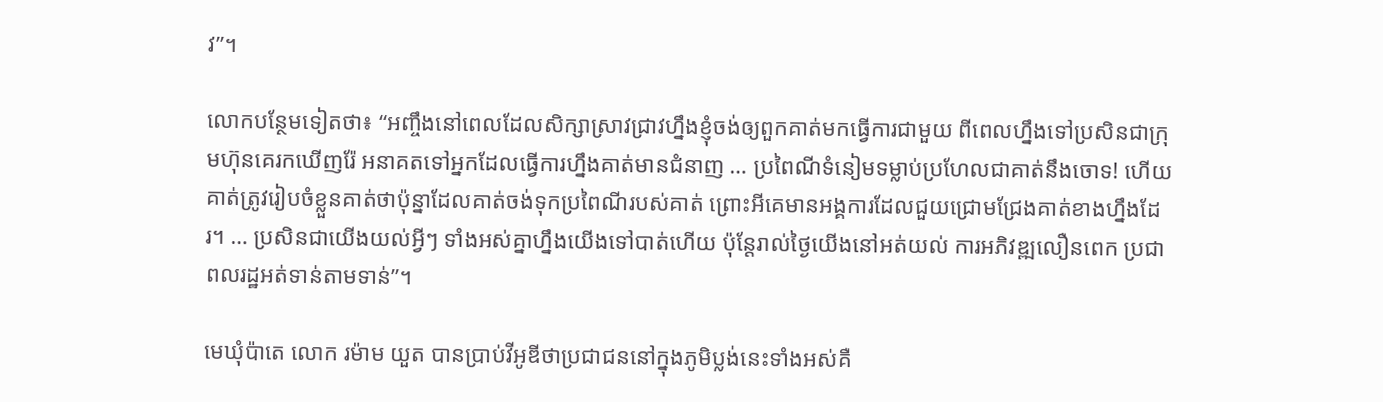វ”។

លោកបន្ថែមទៀតថា៖ “អញ្ចឹងនៅពេលដែលសិក្សាស្រាវជ្រាវហ្នឹងខ្ញុំចង់ឲ្យពួកគាត់មកធ្វើការជាមួយ ពីពេលហ្នឹងទៅប្រសិនជាក្រុមហ៊ុនគេរកឃើញរ៉ែ អនាគតទៅអ្នកដែលធ្វើការហ្នឹងគាត់មានជំនាញ … ប្រពៃណីទំនៀមទម្លាប់ប្រហែលជាគាត់នឹងចោទ! ហើយគាត់ត្រូវរៀបចំខ្លួនគាត់ថាប៉ុន្នាដែលគាត់ចង់ទុកប្រពៃណីរបស់គាត់ ព្រោះអីគេមានអង្គការដែលជួយជ្រោមជ្រែងគាត់ខាងហ្នឹងដែរ។ … ប្រសិនជាយើងយល់អ្វីៗ ទាំងអស់គ្នាហ្នឹងយើងទៅបាត់ហើយ ប៉ុន្តែរាល់ថ្ងៃយើងនៅអត់យល់ ការអភិវឌ្ឍលឿនពេក ប្រជាពលរដ្ឋអត់ទាន់តាមទាន់”។

មេឃុំប៉ាតេ លោក រម៉ាម យួត បានប្រាប់វីអូឌីថាប្រជាជននៅក្នុងភូមិប្លង់នេះទាំងអស់គឺ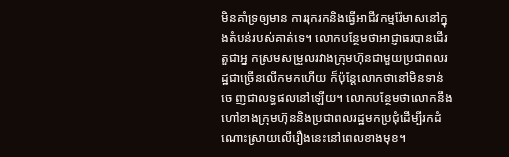មិនគាំទ្រឲ្យមាន ការរុករកនិងធ្វើអាជីវកម្មរ៉ែមាសនៅក្នុងតំបន់របស់គាត់ទេ។ លោកបន្ថែមថាអាជ្ញាធរបានដើរតួជាអ្ន កស្រមសម្រួលរវាងក្រុមហ៊ុនជាមួយប្រជាពលរដ្ឋជាច្រើនលើកមកហើយ ក៏ប៉ុន្តែលោកថានៅមិនទាន់ចេ ញជាលទ្ធផលនៅឡើយ។ លោកបន្ថែមថាលោកនឹងហៅខាងក្រុមហ៊ុននិងប្រជាពលរដ្ឋមកប្រជុំដើម្បីរកដំណោះស្រាយលើរឿងនេះនៅពេលខាងមុខ។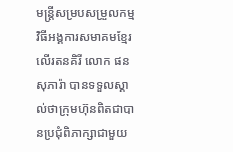មន្ត្រីសម្របសម្រួលកម្មវិធីអង្គការសមាគមខ្មែរលើរតនគិរី លោក ផន សុភារ៉ា បានទទួលស្គាល់ថាក្រុមហ៊ុនពិតជាបានប្រជុំពិភាក្សាជាមួយ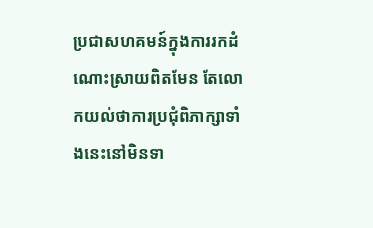ប្រជាសហគមន៍ក្នុងការរកដំណោះស្រាយពិតមែន តែលោកយល់ថាការប្រជុំពិភាក្សាទាំងនេះនៅមិនទា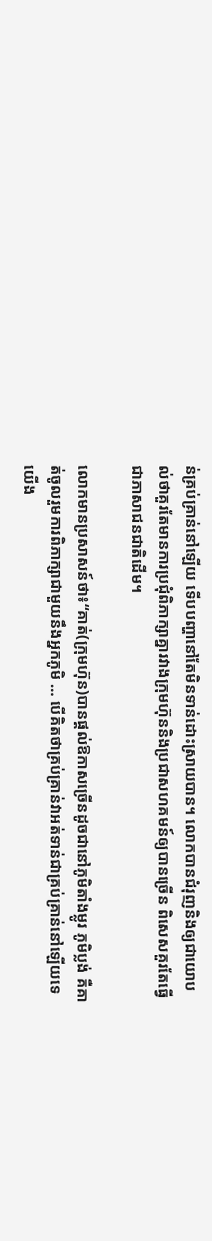ន់គ្រប់គ្រាន់នៅឡើយ ទើបបញ្ហានៅតែមិនទាន់ដោះស្រាយបាន។ លោកបានជំរុញនិងឲ្យជាយោបល់ថាគួរតែមានការប្រជុំពិភាក្សាគ្នារវាងក្រុមហ៊ុននិងប្រជាសហគមន៍ឲ្យបានច្រើន ពិសេសគួរតែធ្វើជាភាសាជនជាតិដើម។

លោកមានប្រសាសន៍ថា៖“គាត់(ក្រុមហ៊ុន)បានផ្តល់ឱកាសច្រើនដូចជានៅភូមិតាំងម្លូរ ភូមិប្លង់ គឺគាត់ចូលរួមការពិភាក្សាជាមួយនឹងអ្នកភូមិ … បើគិតថាគ្រប់គ្រាន់វាអត់ទាន់ជាគ្រប់គ្រាន់នៅឡើយទេ យើង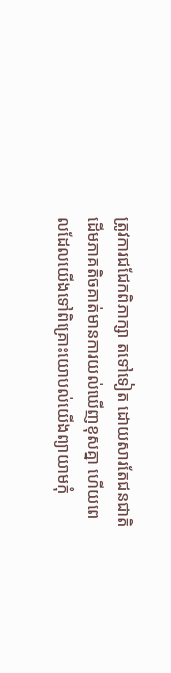ត្រូវការជជែកពិភាក្សា តទៅទៀត ដោយសារតែជនជាតិដើមភាគតិចគាត់មានការយល់ឃើញខុសគ្នា ហើយពេលដែលយើងទៅពិគ្រោះយោបល់យើងព្យាយាមកុំ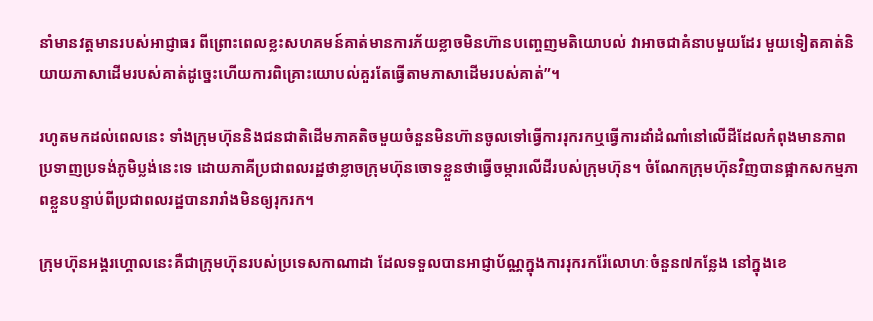នាំមានវត្តមានរបស់អាជ្ញាធរ ពីព្រោះពេលខ្លះសហគមន៍គាត់មានការភ័យខ្លាចមិនហ៊ានបញ្ចេញមតិយោបល់ វាអាចជាគំនាបមួយដែរ មួយទៀតគាត់និយាយភាសាដើមរបស់គាត់ដូច្នេះហើយការពិគ្រោះយោបល់គួរតែធ្វើតាមភាសាដើមរបស់គាត់”។

រហូតមកដល់ពេលនេះ ទាំងក្រុមហ៊ុននិងជនជាតិដើមភាគតិចមួយចំនួនមិនហ៊ានចូលទៅធ្វើការរុករកឬធ្វើការដាំដំណាំនៅលើដីដែលកំពុងមានភាពប្រទាញប្រទង់ភូមិប្លង់នេះទេ ដោយភាគីប្រជាពលរដ្ឋថាខ្លាចក្រុមហ៊ុនចោទខ្លួនថាធ្វើចម្ការលើដីរបស់ក្រុមហ៊ុន។ ចំណែកក្រុមហ៊ុនវិញបានផ្អាកសកម្មភាពខ្លួនបន្ទាប់ពីប្រជាពលរដ្ឋបានរារាំងមិនឲ្យរុករក។

ក្រុមហ៊ុនអង្គរហ្គោលនេះគឺជាក្រុមហ៊ុនរបស់ប្រទេសកាណាដា ដែលទទួលបានអាជ្ញាប័ណ្ណក្នុងការរុករករ៉ែលោហៈចំនួន៧កន្លែង នៅក្នុងខេ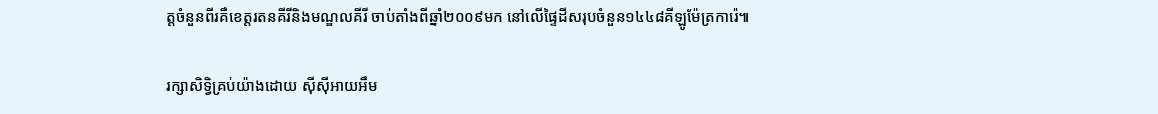ត្តចំនួនពីរគឺខេត្តរតនគីរីនិងមណ្ឌលគីរី ចាប់តាំងពីឆ្នាំ២០០៩មក នៅលើផ្ទៃដីសរុបចំនួន១៤៤៨គីឡូម៉ែត្រការ៉េ៕

រក្សាសិទ្វិគ្រប់យ៉ាងដោយ ស៊ីស៊ីអាយអឹម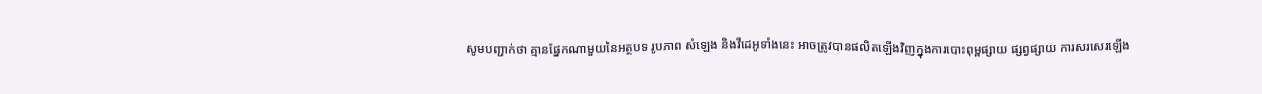សូមបញ្ជាក់ថា គ្មានផ្នែកណាមួយនៃអត្ថបទ រូបភាព សំឡេង និងវីដេអូទាំងនេះ អាចត្រូវបានផលិតឡើងវិញក្នុងការបោះពុម្ពផ្សាយ ផ្សព្វផ្សាយ ការសរសេរឡើង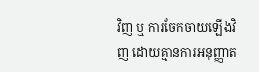វិញ ឬ ការចែកចាយឡើងវិញ ដោយគ្មានការអនុញ្ញាត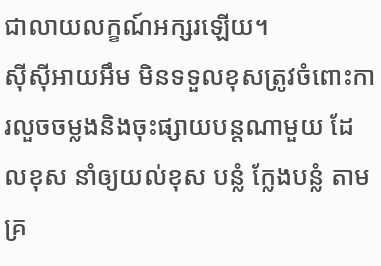ជាលាយលក្ខណ៍អក្សរឡើយ។
ស៊ីស៊ីអាយអឹម មិនទទួលខុសត្រូវចំពោះការលួចចម្លងនិងចុះផ្សាយបន្តណាមួយ ដែលខុស នាំឲ្យយល់ខុស បន្លំ ក្លែងបន្លំ តាមគ្រ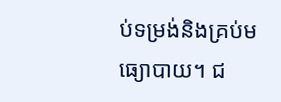ប់ទម្រង់និងគ្រប់មធ្យោបាយ។ ជ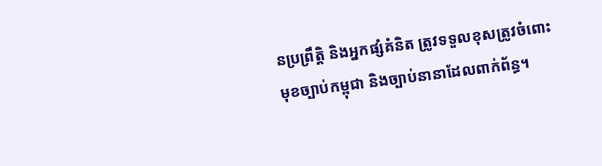នប្រព្រឹត្តិ និងអ្នកផ្សំគំនិត ត្រូវទទួលខុសត្រូវចំពោះមុខច្បាប់កម្ពុជា និងច្បាប់នានាដែលពាក់ព័ន្ធ។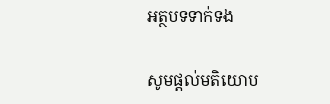អត្ថបទទាក់ទង

សូមផ្ដល់មតិយោប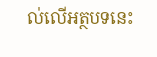ល់លើអត្ថបទនេះ